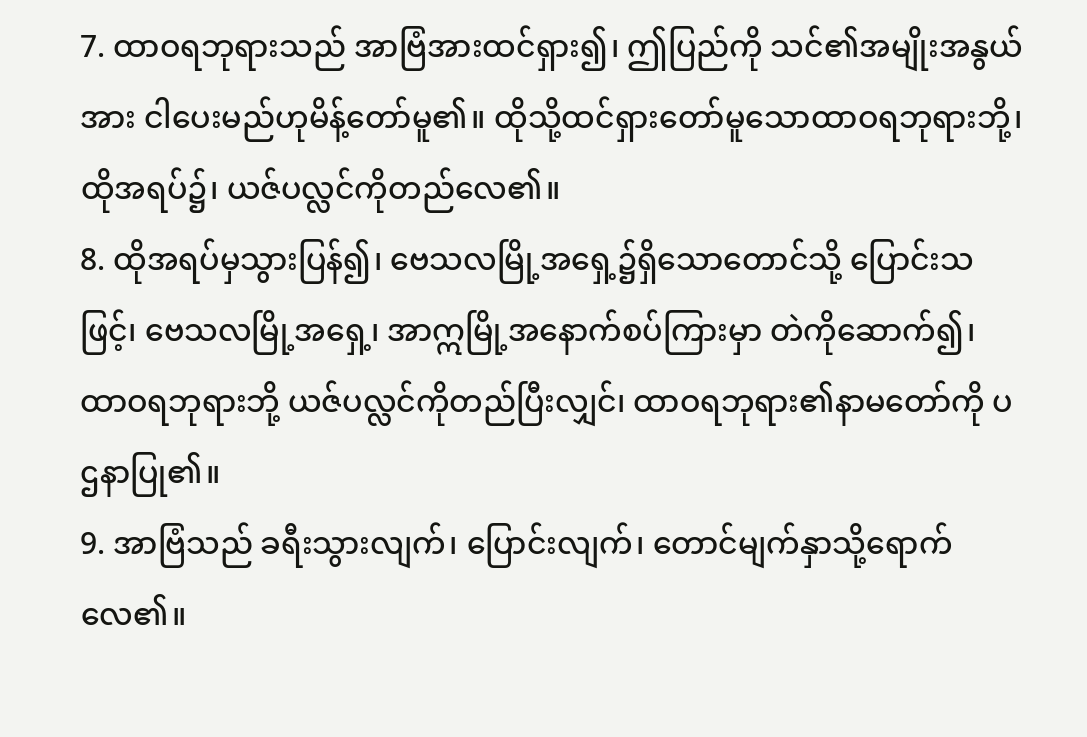7. ထာဝရဘုရားသည် အာဗြံအားထင်ရှား၍၊ ဤပြည်ကို သင်၏အမျိုးအနွယ်အား ငါပေးမည်ဟုမိန့်တော်မူ၏။ ထိုသို့ထင်ရှားတော်မူသောထာဝရဘုရားဘို့၊ ထိုအရပ်၌၊ ယဇ်ပလ္လင်ကိုတည်လေ၏။
8. ထိုအရပ်မှသွားပြန်၍၊ ဗေသလမြို့အရှေ့၌ရှိသောတောင်သို့ ပြောင်းသဖြင့်၊ ဗေသလမြို့အရှေ့၊ အာဣမြို့အနောက်စပ်ကြားမှာ တဲကိုဆောက်၍၊ ထာဝရဘုရားဘို့ ယဇ်ပလ္လင်ကိုတည်ပြီးလျှင်၊ ထာဝရဘုရား၏နာမတော်ကို ပဌနာပြု၏။
9. အာဗြံသည် ခရီးသွားလျက်၊ ပြောင်းလျက်၊ တောင်မျက်နှာသို့ရောက်လေ၏။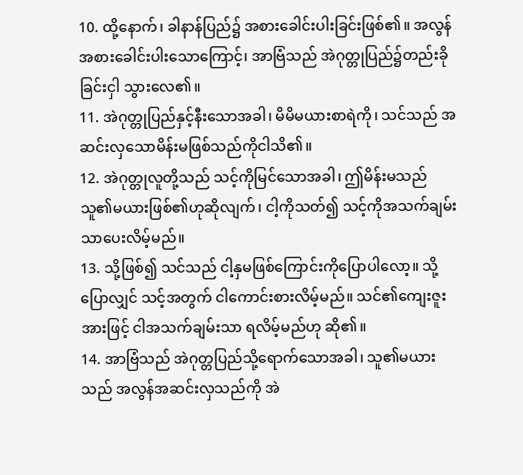10. ထို့နောက်၊ ခါနာန်ပြည်၌ အစားခေါင်းပါးခြင်းဖြစ်၏။ အလွန်အစားခေါင်းပါးသောကြောင့်၊ အာဗြံသည် အဲဂုတ္တုပြည်၌တည်းခိုခြင်းငှါ သွားလေ၏။
11. အဲဂုတ္တုပြည်နှင့်နီးသောအခါ၊ မိမိမယားစာရဲကို၊ သင်သည် အဆင်းလှသောမိန်းမဖြစ်သည်ကိုငါသိ၏။
12. အဲဂုတ္တုလူတို့သည် သင့်ကိုမြင်သောအခါ၊ ဤမိန်းမသည် သူ၏မယားဖြစ်၏ဟုဆိုလျက်၊ ငါ့ကိုသတ်၍ သင့်ကိုအသက်ချမ်းသာပေးလိမ့်မည်။
13. သို့ဖြစ်၍ သင်သည် ငါ့နှမဖြစ်ကြောင်းကိုပြောပါလော့။ သို့ပြောလျှင် သင့်အတွက် ငါကောင်းစားလိမ့်မည်။ သင်၏ကျေးဇူးအားဖြင့် ငါအသက်ချမ်းသာ ရလိမ့်မည်ဟု ဆို၏။
14. အာဗြံသည် အဲဂုတ္တပြည်သို့ရောက်သောအခါ၊ သူ၏မယားသည် အလွန်အဆင်းလှသည်ကို အဲ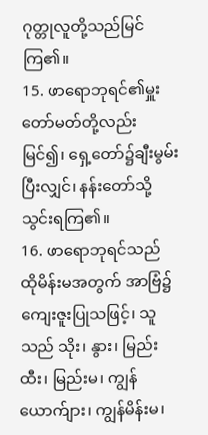ဂုတ္တုလူတို့သည်မြင်ကြ၏။
15. ဖာရောဘုရင်၏မှူးတော်မတ်တို့လည်းမြင်၍၊ ရှေ့တော်၌ချီးမွမ်းပြီးလျှင်၊ နန်းတော်သို့သွင်းရကြ၏။
16. ဖာရောဘုရင်သည် ထိုမိန်းမအတွက် အာဗြံ၌ကျေးဇူးပြုသဖြင့်၊ သူသည် သိုး၊ နွား၊ မြည်းထီး၊ မြည်းမ၊ ကျွန်ယောက်ျား၊ ကျွန်မိန်းမ၊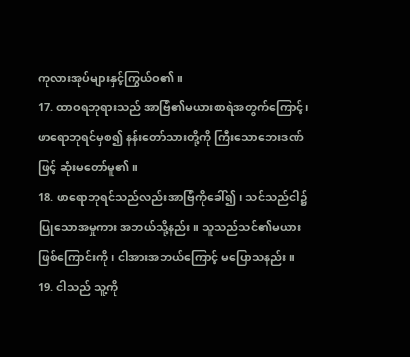ကုလားအုပ်များနှင့်ကြွယ်ဝ၏။
17. ထာဝရဘုရားသည် အာဗြံ၏မယားစာရဲအတွက်ကြောင့်၊ ဖာရောဘုရင်မှစ၍ နန်းတော်သားတို့ကို ကြီးသောဘေးဒဏ်ဖြင့် ဆုံးမတော်မူ၏။
18. ဖာရောဘုရင်သည်လည်းအာဗြံကိုခေါ်၍၊ သင်သည်ငါ၌ပြုသောအမှုကား အဘယ်သို့နည်း။ သူသည်သင်၏မယားဖြစ်ကြောင်းကို၊ ငါအားအဘယ်ကြောင့် မပြောသနည်း။
19. ငါသည် သူ့ကို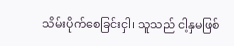သိမ်းပိုက်စေခြင်းငှါ၊ သူသည် ငါ့နှမဖြစ်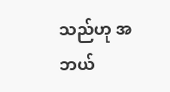သည်ဟု အဘယ်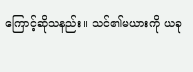ကြောင့်ဆိုသနည်း။ သင်၏မယားကို ယခု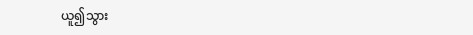ယူ၍သွား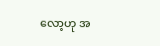လော့ဟု အ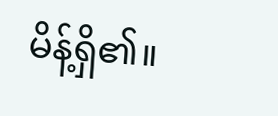မိန့်ရှိ၏။